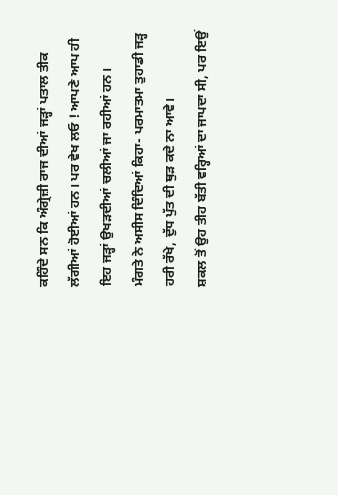ਕਹਿੰਦੇ ਸਨ ਕਿ ਅੰਗ੍ਰੇਜ਼ੀ ਰਾਜ ਦੀਆਂ ਜੜ੍ਹਾਂ ਪਤਾਲ ਤੀਕ ਲੱਗੀਆਂ ਹੋਈਆਂ ਹਨ। ਪਰ ਵੇਖ ਲਓ ! ਆਪਣੇ ਆਪ ਹੀ ਇਹ ਜੜ੍ਹਾਂ ਉਖੜਦੀਆਂ ਚਲੀਆਂ ਜਾ ਰਹੀਆਂ ਹਨ।
ਮੰਗਤੇ ਨੇ ਅਸੀਸ ਦਿੰਦਿਆਂ ਕਿਹਾ- ਪਰਮਾਤਮਾ ਤੁਹਾਡੀ ਜੜ੍ਹ ਹਰੀ ਰੱਖੇ, ਦੁੱਧ ਪੁੱਤ ਦੀ ਥੁੜ ਕਦੇ ਨਾ ਆਵੇ।
ਸ਼ਕਲ ਤੋਂ ਉਹ ਤੀਹ ਬੱਤੀ ਵਰ੍ਹਿਆਂ ਦਾ ਜਾਪਦਾ ਸੀ, ਪਰ ਇਉਂ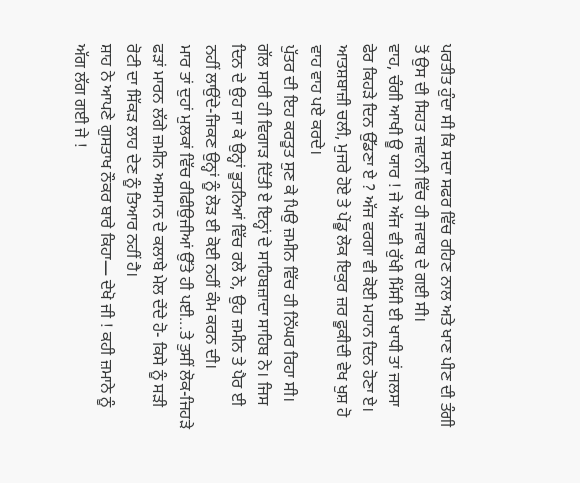ਪਰਤੀਤ ਹੁੰਦਾ ਸੀ ਕਿ ਸਦਾ ਸਫਰ ਵਿੱਚ ਰਹਿਣ ਨਾਲ ਅਤੇ ਖਾਣ ਪੀਣ ਦੀ ਤੰਗੀ ਤੋਂ ਉਸ ਦੀ ਸਿਹਤ ਜਵਾਨੀ ਵਿੱਚ ਹੀ ਜਵਾਬ ਦੇ ਗਈ ਸੀ।
ਵਾਹ, ਚੰਗੀ ਆਖੀ ਊ ਯਾਰ ! ਜੇ ਅੱਜ ਵੀ ਰੁੱਖੀ ਮਿੱਸੀ ਈ ਖਾਧੀ ਤਾਂ ਜਲਸਾ ਫੇਰ ਕਿਹੜੇ ਦਿਨ ਉੱਡਣਾ ਏ ? ਅੱਜ ਵਰਗਾ ਵੀ ਕੋਈ ਮਹਾਨ ਦਿਨ ਹੋਣਾ ਏ।
ਆਤਸ਼ਬਾਜ਼ੀ ਚਲੀ, ਮੁਜਰੇ ਹੋਏ ਤੇ ਪੇਂਡੂ ਲੋਕ ਇਕੁਰ ਜ਼ਰ ਫੂਕੀਦੀ ਵੇਖ ਖੁਸ਼ ਹੋ ਵਾਹ ਵਾਹ ਪਏ ਕਰਦੇ।
ਪੁੱਤਰ ਦੀ ਇਹ ਕਰਤੂਤ ਸੁਣ ਕੇ ਪਿਉ ਜ਼ਮੀਨ ਵਿੱਚ ਹੀ ਨਿੱਘਰ ਰਿਹਾ ਸੀ।
ਗੱਲ ਸਾਰੀ ਹੀ ਵਿਗਾੜ ਦਿੱਤੀ ਏ ਇਨ੍ਹਾਂ ਦੇ ਸਾਹਿਬਜ਼ਾਦਾ ਸਾਹਿਬ ਨੇ। ਜਿਸ ਦਿਨ ਦੇ ਉਹ ਜਾ ਕੇ ਉਨ੍ਹਾਂ ਭੂਤਨਿਆਂ ਵਿੱਚ ਰਲੇ ਨੇ, ਉਹ ਜ਼ਮੀਨ ਤੇ ਪੈਰ ਈ ਨਹੀਂ ਲਾਉਂਦੇ-ਜਿਕਣ ਉਨ੍ਹਾਂ ਨੂੰ ਲੋੜ ਈ ਕੋਈ ਨਹੀਂ ਕੰਮ ਕਰਨ ਦੀ।
ਮਾਰ ਤਾਂ ਦੁਹਾਂ ਮੁਲਕਾਂ ਵਿੱਚ ਰੀਫੀਉਜੀਆਂ ਉੱਤੇ ਹੀ ਪਈ...ਤੇ ਤੁਸੀਂ ਲੋਕ-ਜਿਹੜੇ ਫੜਾਂ ਮਾਰਨ ਲੱਗੇ ਜ਼ਮੀਨ ਅਸਮਾਨ ਦੇ ਕਲਾਬੇ ਮੇਲ ਦੇਂਦੇ ਹੋ- ਕਿਸੇ ਨੂੰ ਸੜੀ ਰੋਟੀ ਦਾ ਸਿੱਕੜ ਲਾਹ ਦੇਣ ਨੂੰ ਤਿਆਰ ਨਹੀਂ ਹੈ।
ਸ਼ਾਹ ਨੇ ਆਪਣੇ ਗੁਸਤਾਖ ਨੌਕਰ ਬਾਰੇ ਕਿਹਾ— ਦੇਖੋ ਜੀ ! ਕਹੀ ਜ਼ਮਾਨੇ ਨੂੰ ਅੱਗ ਲੱਗ ਗਈ ਜੇ !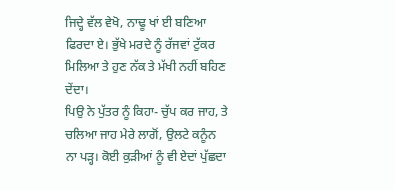ਜਿਦ੍ਹੇ ਵੱਲ ਵੇਖੋ, ਨਾਢੂ ਖਾਂ ਈ ਬਣਿਆ ਫਿਰਦਾ ਏ। ਭੁੱਖੇ ਮਰਦੇ ਨੂੰ ਰੱਜਵਾਂ ਟੁੱਕਰ ਮਿਲਿਆ ਤੇ ਹੁਣ ਨੱਕ ਤੇ ਮੱਖੀ ਨਹੀਂ ਬਹਿਣ ਦੇਂਦਾ।
ਪਿਉ ਨੇ ਪੁੱਤਰ ਨੂੰ ਕਿਹਾ- ਚੁੱਪ ਕਰ ਜਾਹ, ਤੇ ਚਲਿਆ ਜਾਹ ਮੇਰੇ ਲਾਗੋਂ, ਉਲਟੇ ਕਨੂੰਨ ਨਾ ਪੜ੍ਹ। ਕੋਈ ਕੁੜੀਆਂ ਨੂੰ ਵੀ ਏਦਾਂ ਪੁੱਛਦਾ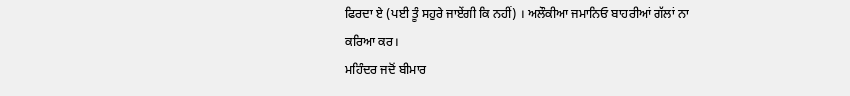ਫਿਰਦਾ ਏ (ਪਈ ਤੂੰ ਸਹੁਰੇ ਜਾਏਂਗੀ ਕਿ ਨਹੀਂ) । ਅਲੌਕੀਆ ਜਮਾਨਿਓ ਬਾਹਰੀਆਂ ਗੱਲਾਂ ਨਾ ਕਰਿਆ ਕਰ।
ਮਹਿੰਦਰ ਜਦੋਂ ਬੀਮਾਰ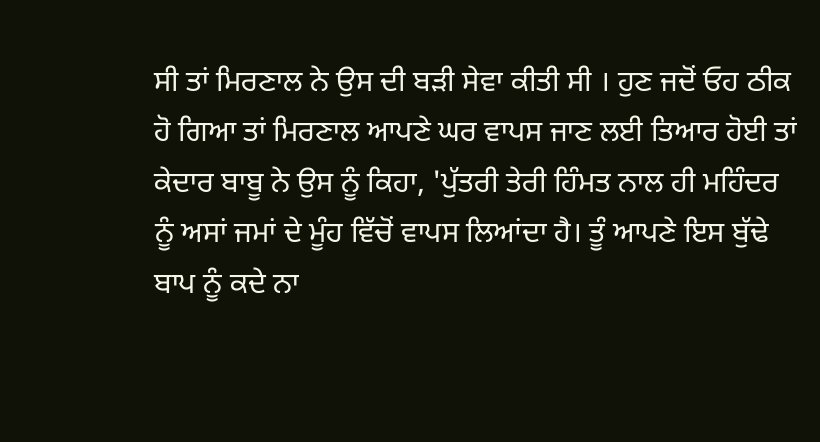ਸੀ ਤਾਂ ਮਿਰਣਾਲ ਨੇ ਉਸ ਦੀ ਬੜੀ ਸੇਵਾ ਕੀਤੀ ਸੀ । ਹੁਣ ਜਦੋਂ ਓਹ ਠੀਕ ਹੋ ਗਿਆ ਤਾਂ ਮਿਰਣਾਲ ਆਪਣੇ ਘਰ ਵਾਪਸ ਜਾਣ ਲਈ ਤਿਆਰ ਹੋਈ ਤਾਂ ਕੇਦਾਰ ਬਾਬੂ ਨੇ ਉਸ ਨੂੰ ਕਿਹਾ, 'ਪੁੱਤਰੀ ਤੇਰੀ ਹਿੰਮਤ ਨਾਲ ਹੀ ਮਹਿੰਦਰ ਨੂੰ ਅਸਾਂ ਜਮਾਂ ਦੇ ਮੂੰਹ ਵਿੱਚੋਂ ਵਾਪਸ ਲਿਆਂਦਾ ਹੈ। ਤੂੰ ਆਪਣੇ ਇਸ ਬੁੱਢੇ ਬਾਪ ਨੂੰ ਕਦੇ ਨਾ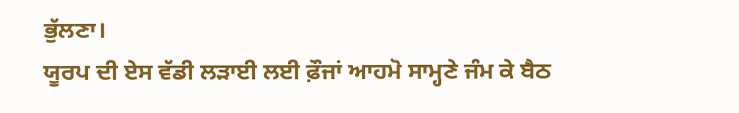ਭੁੱਲਣਾ।
ਯੂਰਪ ਦੀ ਏਸ ਵੱਡੀ ਲੜਾਈ ਲਈ ਫ਼ੌਜਾਂ ਆਹਮੋ ਸਾਮ੍ਹਣੇ ਜੰਮ ਕੇ ਬੈਠ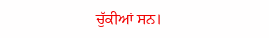ਚੁੱਕੀਆਂ ਸਨ।